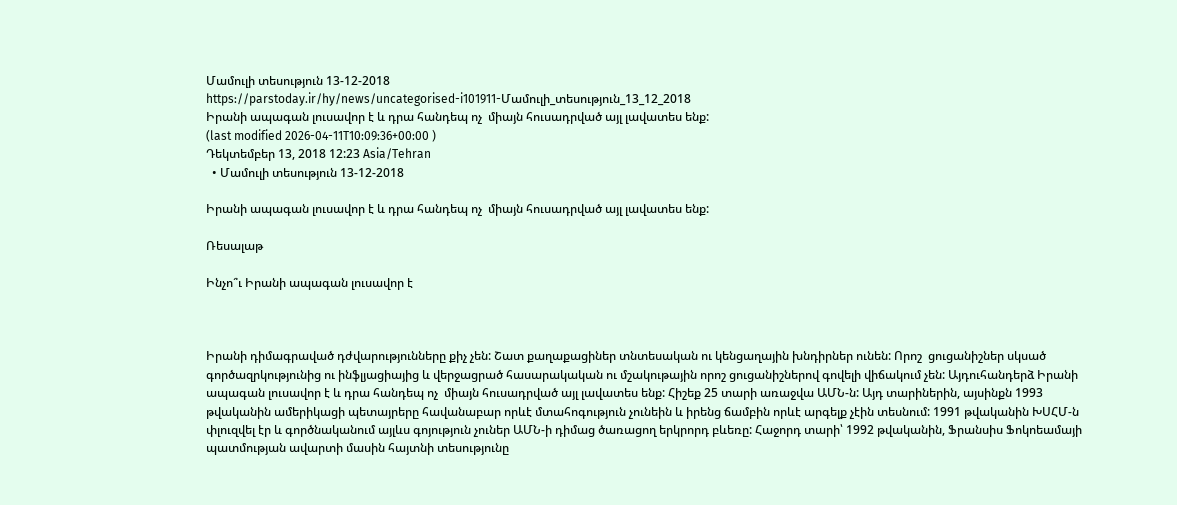Մամուլի տեսություն 13-12-2018
https://parstoday.ir/hy/news/uncategorised-i101911-Մամուլի_տեսություն_13_12_2018
Իրանի ապագան լուսավոր է և դրա հանդեպ ոչ  միայն հուսադրված այլ լավատես ենք:
(last modified 2026-04-11T10:09:36+00:00 )
Դեկտեմբեր 13, 2018 12:23 Asia/Tehran
  • Մամուլի տեսություն 13-12-2018

Իրանի ապագան լուսավոր է և դրա հանդեպ ոչ  միայն հուսադրված այլ լավատես ենք:

Ռեսալաթ

Ինչո՞ւ Իրանի ապագան լուսավոր է



Իրանի դիմագրաված դժվարությունները քիչ չեն: Շատ քաղաքացիներ տնտեսական ու կենցաղային խնդիրներ ունեն: Որոշ  ցուցանիշներ սկսած գործազրկությունից ու ինֆլյացիայից և վերջացրած հասարակական ու մշակութային որոշ ցուցանիշներով գովելի վիճակում չեն: Այդուհանդերձ Իրանի ապագան լուսավոր է և դրա հանդեպ ոչ  միայն հուսադրված այլ լավատես ենք: Հիշեք 25 տարի առաջվա ԱՄՆ-ն: Այդ տարիներին, այսինքն 1993 թվականին ամերիկացի պետայրերը հավանաբար որևէ մտահոգություն չունեին և իրենց ճամբին որևէ արգելք չէին տեսնում: 1991 թվականին ԽՍՀՄ-ն փլուզվել էր և գործնականում այլևս գոյություն չուներ ԱՄՆ-ի դիմաց ծառացող երկրորդ բևեռը: Հաջորդ տարի՝ 1992 թվականին, Ֆրանսիս Ֆոկոեամայի պատմության ավարտի մասին հայտնի տեսությունը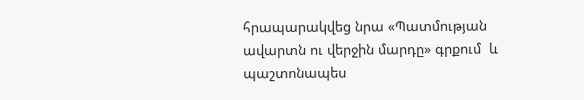հրապարակվեց նրա «Պատմության ավարտն ու վերջին մարդը» գրքում  և պաշտոնապես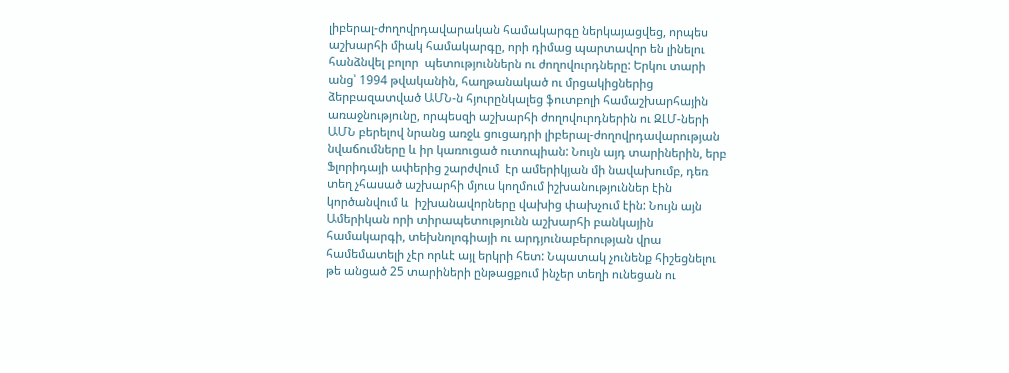լիբերալ-ժողովրդավարական համակարգը ներկայացվեց, որպես աշխարհի միակ համակարգը, որի դիմաց պարտավոր են լինելու հանձնվել բոլոր  պետություններն ու ժողովուրդները: Երկու տարի անց՝ 1994 թվականին, հաղթանակած ու մրցակիցներից ձերբազատված ԱՄՆ-ն հյուրընկալեց ֆուտբոլի համաշխարհային առաջնությունը, որպեսզի աշխարհի ժողովուրդներին ու ԶԼՄ-ների ԱՄՆ բերելով նրանց առջև ցուցադրի լիբերալ-ժողովրդավարության նվաճումները և իր կառուցած ուտոպիան: Նույն այդ տարիներին, երբ Ֆլորիդայի ափերից շարժվում  էր ամերիկյան մի նավախումբ, դեռ տեղ չհասած աշխարհի մյուս կողմում իշխանություններ էին կործանվում և  իշխանավորները վախից փախչում էին: Նույն այն Ամերիկան որի տիրապետությունն աշխարհի բանկային համակարգի, տեխնոլոգիայի ու արդյունաբերության վրա համեմատելի չէր որևէ այլ երկրի հետ: Նպատակ չունենք հիշեցնելու թե անցած 25 տարիների ընթացքում ինչեր տեղի ունեցան ու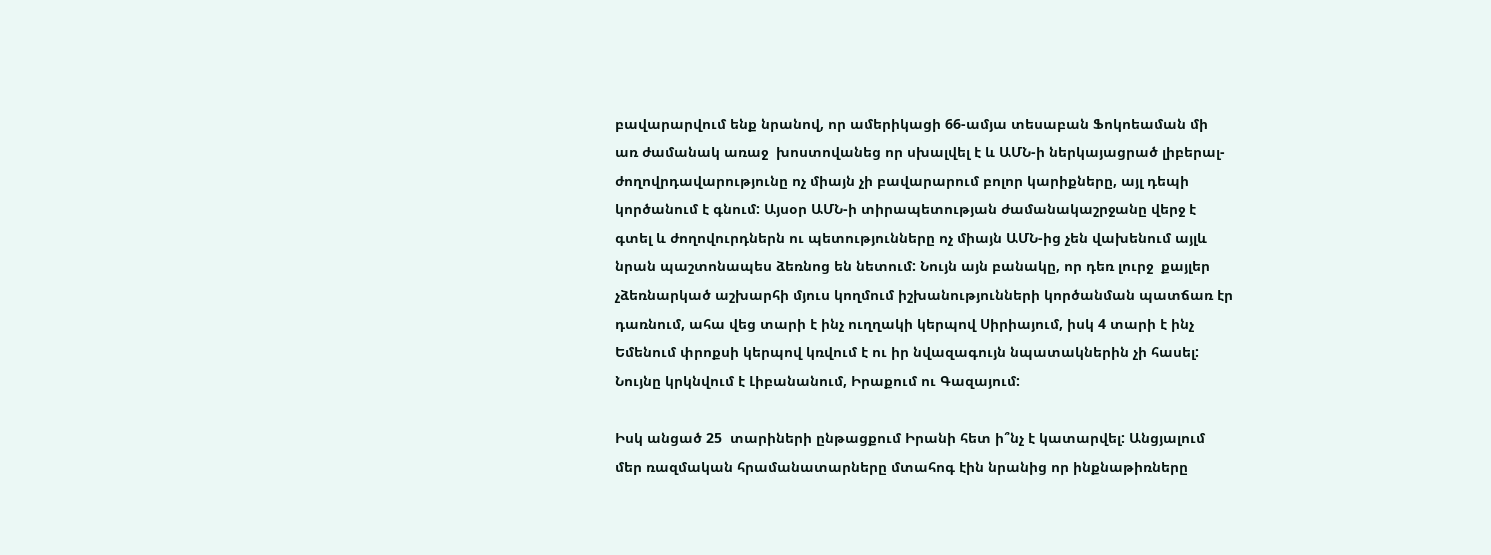բավարարվում ենք նրանով, որ ամերիկացի 66-ամյա տեսաբան Ֆոկոեաման մի առ ժամանակ առաջ  խոստովանեց որ սխալվել է և ԱՄՆ-ի ներկայացրած լիբերալ-ժողովրդավարությունը ոչ միայն չի բավարարում բոլոր կարիքները, այլ դեպի կործանում է գնում: Այսօր ԱՄՆ-ի տիրապետության ժամանակաշրջանը վերջ է գտել և ժողովուրդներն ու պետությունները ոչ միայն ԱՄՆ-ից չեն վախենում այլև նրան պաշտոնապես ձեռնոց են նետում: Նույն այն բանակը, որ դեռ լուրջ  քայլեր չձեռնարկած աշխարհի մյուս կողմում իշխանությունների կործանման պատճառ էր դառնում, ահա վեց տարի է ինչ ուղղակի կերպով Սիրիայում, իսկ 4 տարի է ինչ Եմենում փրոքսի կերպով կռվում է ու իր նվազագույն նպատակներին չի հասել: Նույնը կրկնվում է Լիբանանում, Իրաքում ու Գազայում:

Իսկ անցած 25  տարիների ընթացքում Իրանի հետ ի՞նչ է կատարվել: Անցյալում մեր ռազմական հրամանատարները մտահոգ էին նրանից որ ինքնաթիռները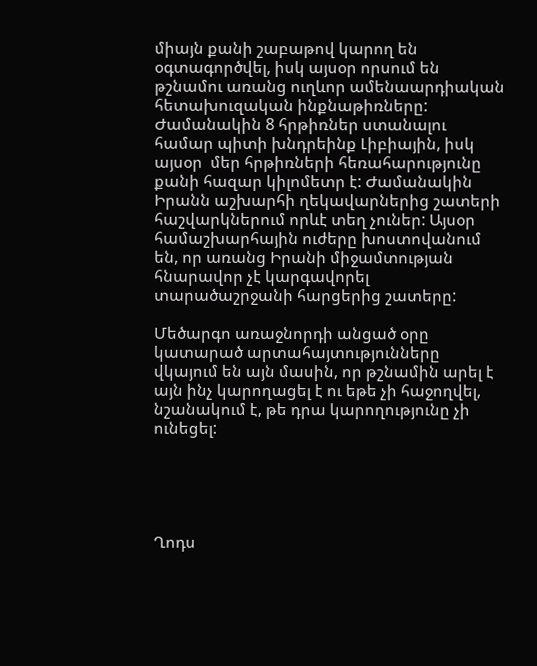միայն քանի շաբաթով կարող են օգտագործվել, իսկ այսօր որսում են թշնամու առանց ուղևոր ամենաարդիական հետախուզական ինքնաթիռները: Ժամանակին 8 հրթիռներ ստանալու համար պիտի խնդրեինք Լիբիային, իսկ այսօր  մեր հրթիռների հեռահարությունը քանի հազար կիլոմետր է: Ժամանակին Իրանն աշխարհի ղեկավարներից շատերի հաշվարկներում որևէ տեղ չուներ: Այսօր համաշխարհային ուժերը խոստովանում են, որ առանց Իրանի միջամտության հնարավոր չէ կարգավորել տարածաշրջանի հարցերից շատերը:

Մեծարգո առաջնորդի անցած օրը կատարած արտահայտությունները վկայում են այն մասին, որ թշնամին արել է այն ինչ կարողացել է ու եթե չի հաջողվել, նշանակում է, թե դրա կարողությունը չի ունեցել:





Ղոդս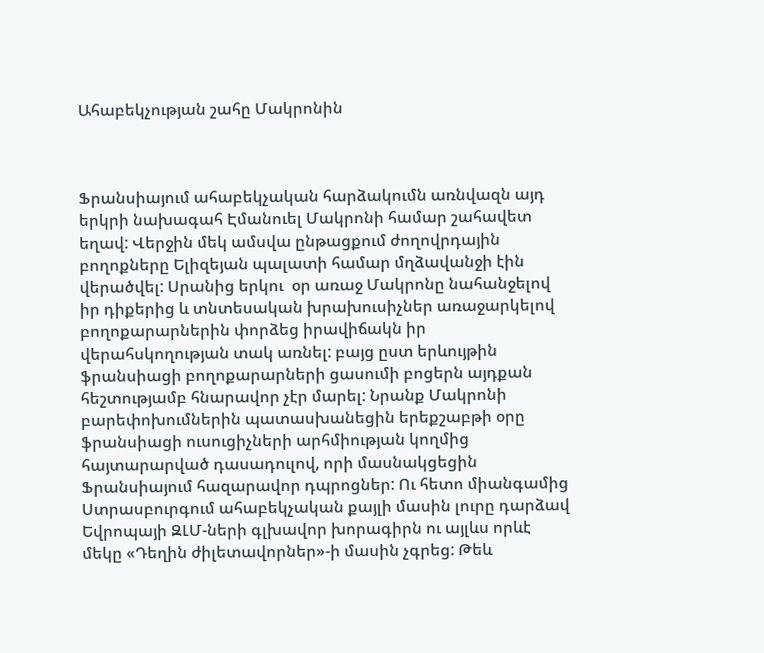Ահաբեկչության շահը Մակրոնին



Ֆրանսիայում ահաբեկչական հարձակումն առնվազն այդ երկրի նախագահ Էմանուել Մակրոնի համար շահավետ եղավ: Վերջին մեկ ամսվա ընթացքում ժողովրդային բողոքները Ելիզեյան պալատի համար մղձավանջի էին վերածվել: Սրանից երկու  օր առաջ Մակրոնը նահանջելով իր դիքերից և տնտեսական խրախուսիչներ առաջարկելով բողոքարարներին փորձեց իրավիճակն իր վերահսկողության տակ առնել: բայց ըստ երևույթին ֆրանսիացի բողոքարարների ցասումի բոցերն այդքան հեշտությամբ հնարավոր չէր մարել: Նրանք Մակրոնի բարեփոխումներին պատասխանեցին երեքշաբթի օրը ֆրանսիացի ուսուցիչների արհմիության կողմից հայտարարված դասադուլով, որի մասնակցեցին Ֆրանսիայում հազարավոր դպրոցներ: Ու հետո միանգամից Ստրասբուրգում ահաբեկչական քայլի մասին լուրը դարձավ Եվրոպայի ԶԼՄ-ների գլխավոր խորագիրն ու այլևս որևէ մեկը «Դեղին ժիլետավորներ»-ի մասին չգրեց: Թեև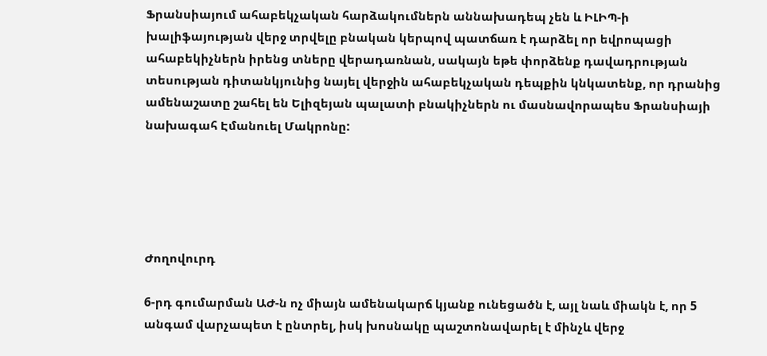Ֆրանսիայում ահաբեկչական հարձակումներն աննախադեպ չեն և ԻԼԻՊ-ի խալիֆայության վերջ տրվելը բնական կերպով պատճառ է դարձել որ եվրոպացի ահաբեկիչներն իրենց տները վերադառնան, սակայն եթե փորձենք դավադրության տեսության դիտանկյունից նայել վերջին ահաբեկչական դեպքին կնկատենք, որ դրանից ամենաշատը շահել են Ելիզեյան պալատի բնակիչներն ու մասնավորապես Ֆրանսիայի նախագահ Էմանուել Մակրոնը:





Ժողովուրդ

6-րդ գումարման ԱԺ-ն ոչ միայն ամենակարճ կյանք ունեցածն է, այլ նաև միակն է, որ 5 անգամ վարչապետ է ընտրել, իսկ խոսնակը պաշտոնավարել է մինչև վերջ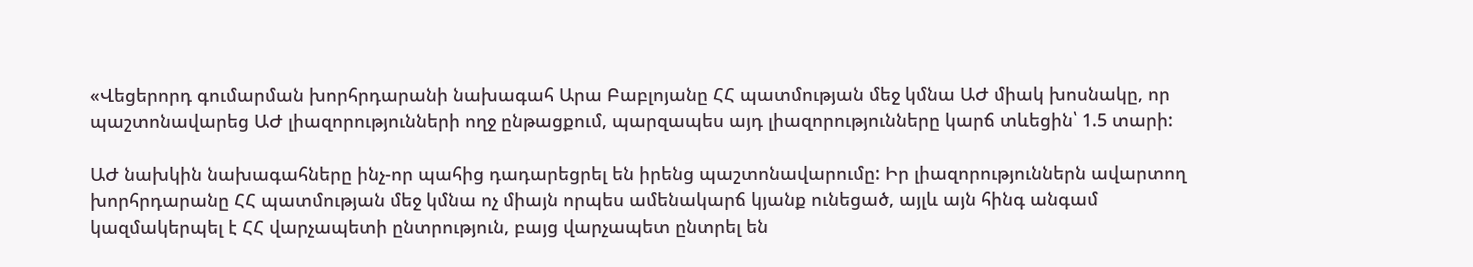«Վեցերորդ գումարման խորհրդարանի նախագահ Արա Բաբլոյանը ՀՀ պատմության մեջ կմնա ԱԺ միակ խոսնակը, որ պաշտոնավարեց ԱԺ լիազորությունների ողջ ընթացքում, պարզապես այդ լիազորությունները կարճ տևեցին՝ 1.5 տարի:

ԱԺ նախկին նախագահները ինչ-որ պահից դադարեցրել են իրենց պաշտոնավարումը: Իր լիազորություններն ավարտող խորհրդարանը ՀՀ պատմության մեջ կմնա ոչ միայն որպես ամենակարճ կյանք ունեցած, այլև այն հինգ անգամ կազմակերպել է ՀՀ վարչապետի ընտրություն, բայց վարչապետ ընտրել են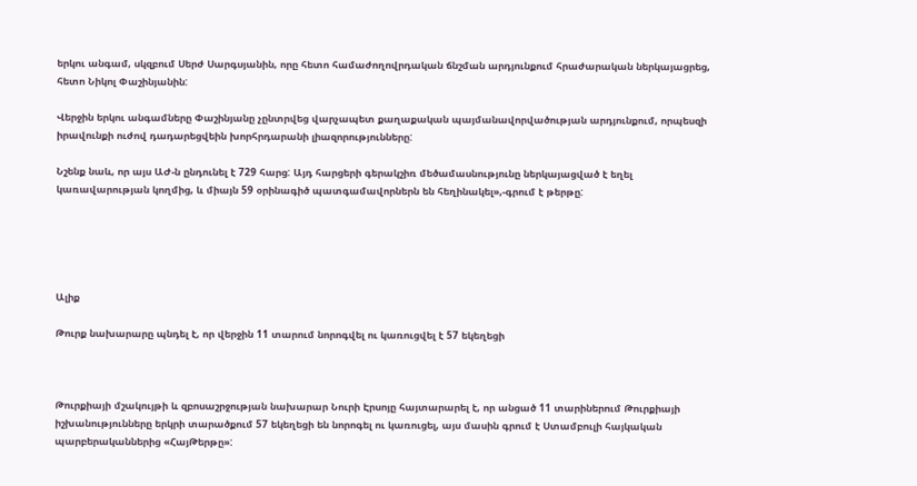երկու անգամ, սկզբում Սերժ Սարգսյանին, որը հետո համաժողովրդական ճնշման արդյունքում հրաժարական ներկայացրեց, հետո Նիկոլ Փաշինյանին:

Վերջին երկու անգամները Փաշինյանը չընտրվեց վարչապետ քաղաքական պայմանավորվածության արդյունքում, որպեսզի իրավունքի ուժով դադարեցվեին խորհրդարանի լիազորությունները:

Նշենք նաև, որ այս ԱԺ-ն ընդունել է 729 հարց: Այդ հարցերի գերակշիռ մեծամասնությունը ներկայացված է եղել կառավարության կողմից, և միայն 59 օրինագիծ պատգամավորներն են հեղինակել»,-գրում է թերթը:





Ալիք

Թուրք նախարարը պնդել է, որ վերջին 11 տարում նորոգվել ու կառուցվել է 57 եկեղեցի



Թուրքիայի մշակույթի և զբոսաշրջության նախարար Նուրի Էրսոյը հայտարարել է, որ անցած 11 տարիներում Թուրքիայի իշխանությունները երկրի տարածքում 57 եկեղեցի են նորոգել ու կառուցել, այս մասին գրում է Ստամբուլի հայկական պարբերականներից «ՀայԹերթը»: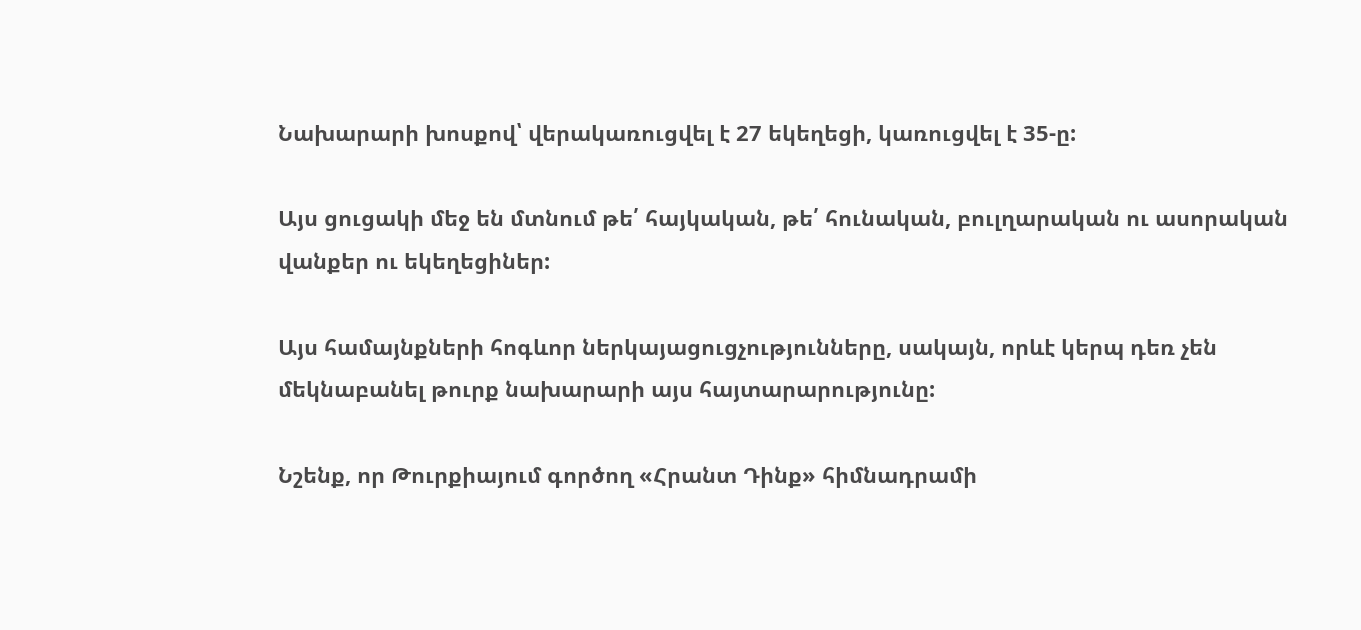Նախարարի խոսքով՝ վերակառուցվել է 27 եկեղեցի, կառուցվել է 35-ը:

Այս ցուցակի մեջ են մտնում թե՛ հայկական, թե՛ հունական, բուլղարական ու ասորական վանքեր ու եկեղեցիներ:

Այս համայնքների հոգևոր ներկայացուցչությունները, սակայն, որևէ կերպ դեռ չեն մեկնաբանել թուրք նախարարի այս հայտարարությունը:

Նշենք, որ Թուրքիայում գործող «Հրանտ Դինք» հիմնադրամի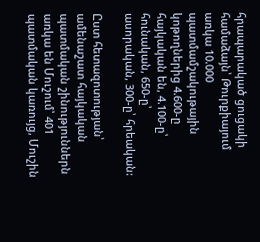հրապարակած ցուցակի համաձայն՝ Թուրքիայում առկա 10.000 պատմամշակութային կոթողներից 4.600-ը հայկական են, 4.100-ը՝ հունական, 650-ը՝ ասորական, 300-ը՝ հրեական:

Ըստ հետազոտության՝ ամենաշատ հայկական պատմական շինություններն առկա են Մուշում՝ 401 պատմական կառույց, Մուշին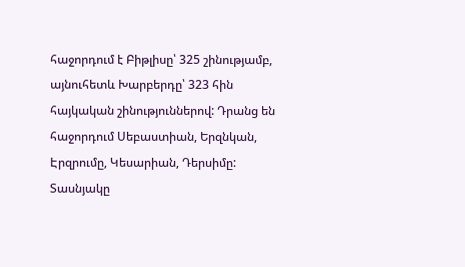հաջորդում է Բիթլիսը՝ 325 շինությամբ, այնուհետև Խարբերդը՝ 323 հին հայկական շինություններով: Դրանց են հաջորդում Սեբաստիան, Երզնկան, Էրզրումը, Կեսարիան, Դերսիմը: Տասնյակը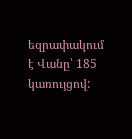եզրափակում է Վանը՝ 185 կառույցով: